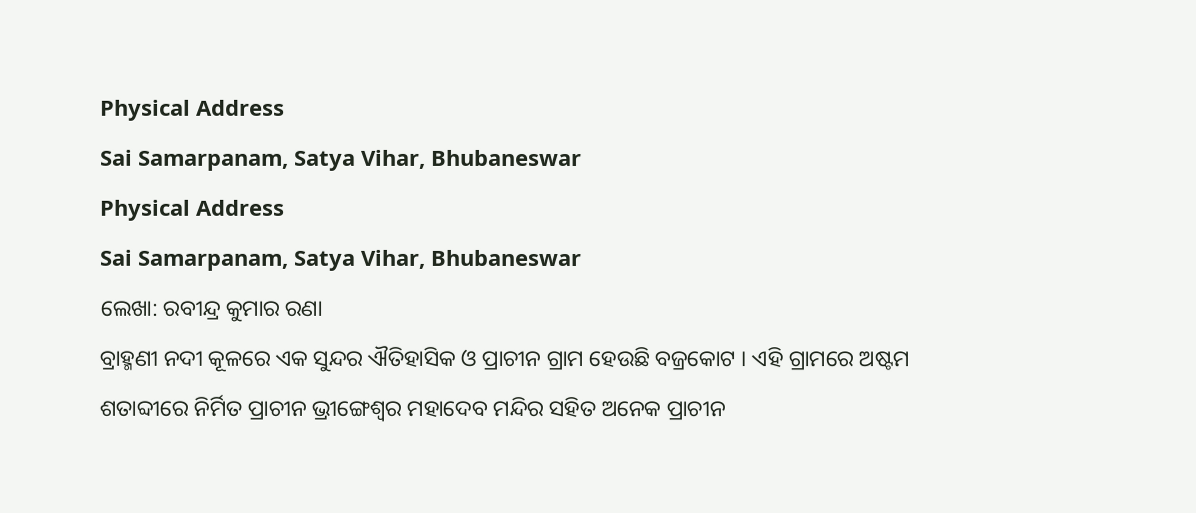Physical Address
Sai Samarpanam, Satya Vihar, Bhubaneswar
Physical Address
Sai Samarpanam, Satya Vihar, Bhubaneswar
ଲେଖା: ରବୀନ୍ଦ୍ର କୁମାର ରଣା
ବ୍ରାହ୍ମଣୀ ନଦୀ କୂଳରେ ଏକ ସୁନ୍ଦର ଐତିହାସିକ ଓ ପ୍ରାଚୀନ ଗ୍ରାମ ହେଉଛି ବଜ୍ରକୋଟ । ଏହି ଗ୍ରାମରେ ଅଷ୍ଟମ ଶତାବ୍ଦୀରେ ନିର୍ମିତ ପ୍ରାଚୀନ ଭ୍ରୀଙ୍ଗେଶ୍ୱର ମହାଦେବ ମନ୍ଦିର ସହିତ ଅନେକ ପ୍ରାଚୀନ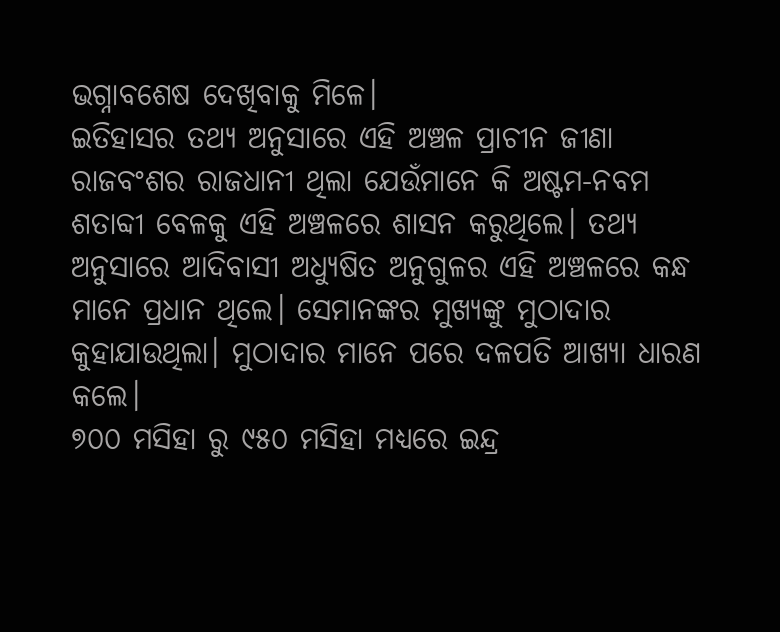ଭଗ୍ନାବଶେଷ ଦେଖିବାକୁ ମିଳେ।
ଇତିହାସର ତଥ୍ୟ ଅନୁସାରେ ଏହି ଅଞ୍ଚଳ ପ୍ରାଚୀନ ଜୀଣା ରାଜବଂଶର ରାଜଧାନୀ ଥିଲା ଯେଉଁମାନେ କି ଅଷ୍ଟମ-ନବମ ଶତାବ୍ଦୀ ବେଳକୁ ଏହି ଅଞ୍ଚଳରେ ଶାସନ କରୁଥିଲେ। ତଥ୍ୟ ଅନୁସାରେ ଆଦିବାସୀ ଅଧ୍ୟୁଷିତ ଅନୁଗୁଳର ଏହି ଅଞ୍ଚଳରେ କନ୍ଧ ମାନେ ପ୍ରଧାନ ଥିଲେ। ସେମାନଙ୍କର ମୁଖ୍ୟଙ୍କୁ ମୁଠାଦାର କୁହାଯାଉଥିଲା। ମୁଠାଦାର ମାନେ ପରେ ଦଳପତି ଆଖ୍ୟା ଧାରଣ କଲେ।
୭୦୦ ମସିହା ରୁ ୯୫୦ ମସିହା ମଧ୍ୟରେ ଇନ୍ଦ୍ର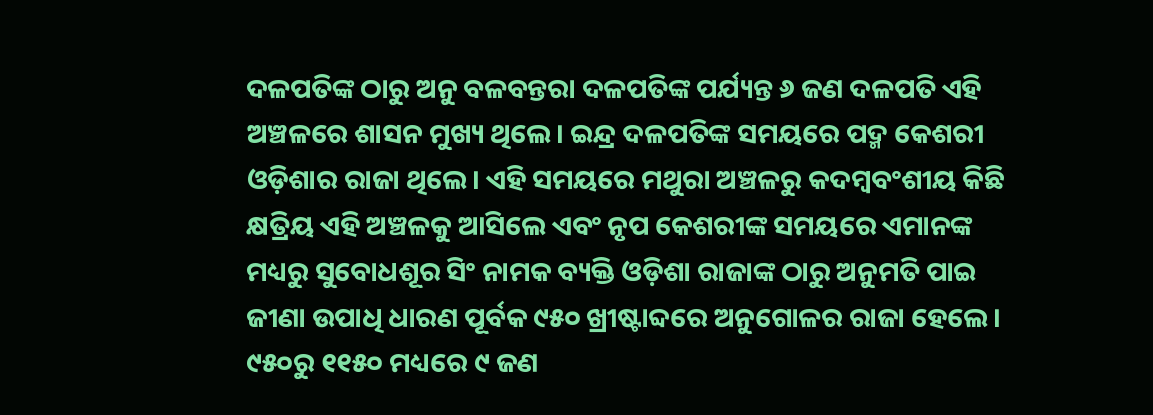ଦଳପତିଙ୍କ ଠାରୁ ଅନୁ ବଳବନ୍ତରା ଦଳପତିଙ୍କ ପର୍ଯ୍ୟନ୍ତ ୬ ଜଣ ଦଳପତି ଏହି ଅଞ୍ଚଳରେ ଶାସନ ମୁଖ୍ୟ ଥିଲେ। ଇନ୍ଦ୍ର ଦଳପତିଙ୍କ ସମୟରେ ପଦ୍ମ କେଶରୀ ଓଡ଼ିଶାର ରାଜା ଥିଲେ। ଏହି ସମୟରେ ମଥୁରା ଅଞ୍ଚଳରୁ କଦମ୍ବବଂଶୀୟ କିଛି କ୍ଷତ୍ରିୟ ଏହି ଅଞ୍ଚଳକୁ ଆସିଲେ ଏବଂ ନୃପ କେଶରୀଙ୍କ ସମୟରେ ଏମାନଙ୍କ ମଧ୍ୟରୁ ସୁବୋଧଶୂର ସିଂ ନାମକ ବ୍ୟକ୍ତି ଓଡ଼ିଶା ରାଜାଙ୍କ ଠାରୁ ଅନୁମତି ପାଇ ଜୀଣା ଉପାଧି ଧାରଣ ପୂର୍ବକ ୯୫୦ ଖ୍ରୀଷ୍ଟାବ୍ଦରେ ଅନୁଗୋଳର ରାଜା ହେଲେ। ୯୫୦ରୁ ୧୧୫୦ ମଧ୍ୟରେ ୯ ଜଣ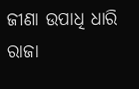ଜୀଣା ଉପାଧି ଧାରି ରାଜା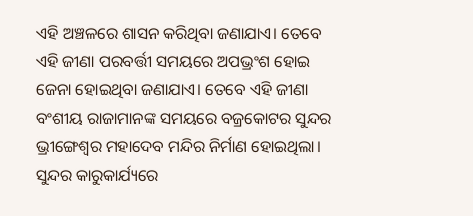ଏହି ଅଞ୍ଚଳରେ ଶାସନ କରିଥିବା ଜଣାଯାଏ। ତେବେ ଏହି ଜୀଣା ପରବର୍ତ୍ତୀ ସମୟରେ ଅପଭ୍ରଂଶ ହୋଇ ଜେନା ହୋଇଥିବା ଜଣାଯାଏ। ତେବେ ଏହି ଜୀଣା ବଂଶୀୟ ରାଜାମାନଙ୍କ ସମୟରେ ବଜ୍ରକୋଟର ସୁନ୍ଦର ଭ୍ରୀଙ୍ଗେଶ୍ୱର ମହାଦେବ ମନ୍ଦିର ନିର୍ମାଣ ହୋଇଥିଲା।
ସୁନ୍ଦର କାରୁକାର୍ଯ୍ୟରେ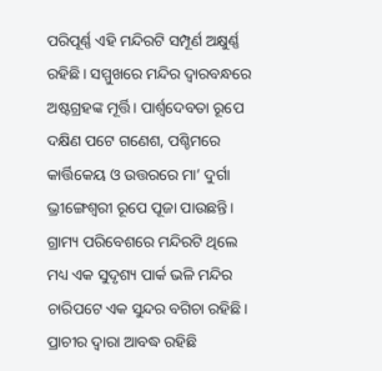ପରିପୂର୍ଣ୍ଣ ଏହି ମନ୍ଦିରଟି ସମ୍ପୂର୍ଣ ଅକ୍ଷୁର୍ଣ୍ଣ ରହିଛି। ସମ୍ମୁଖରେ ମନ୍ଦିର ଦ୍ଵାରବନ୍ଧରେ ଅଷ୍ଟଗ୍ରହଙ୍କ ମୂର୍ତ୍ତି। ପାର୍ଶ୍ଵଦେବତା ରୂପେ ଦକ୍ଷିଣ ପଟେ ଗଣେଶ, ପଶ୍ଚିମରେ କାର୍ତ୍ତିକେୟ ଓ ଉତ୍ତରରେ ମା’ ଦୁର୍ଗା ଭ୍ରୀଙ୍ଗେଶ୍ଵରୀ ରୂପେ ପୂଜା ପାଉଛନ୍ତି। ଗ୍ରାମ୍ୟ ପରିବେଶରେ ମନ୍ଦିରଟି ଥିଲେ ମଧ୍ୟ ଏକ ସୁଦୃଶ୍ୟ ପାର୍କ ଭଳି ମନ୍ଦିର ଚାରିପଟେ ଏକ ସୁନ୍ଦର ବଗିଚା ରହିଛି। ପ୍ରାଚୀର ଦ୍ଵାରା ଆବଦ୍ଧ ରହିଛି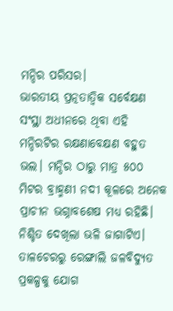ମନ୍ଦିର ପରିସର।
ଭାରତୀୟ ପ୍ରତ୍ନତାତ୍ବିକ ସର୍ବେକ୍ଷଣ ସଂସ୍ଥା ଅଧୀନରେ ଥିବା ଏହି ମନ୍ଦିରଟିର ରକ୍ଷଣାବେକ୍ଷଣ ବହୁତ ଭଲ। ମନ୍ଦିର ଠାରୁ ମାତ୍ର ୫୦୦ ମିଟର ବ୍ରାହ୍ମଣୀ ନଦୀ କୂଳରେ ଅନେକ ପ୍ରାଚୀନ ଭଗ୍ନାବଶେଷ ମଧ୍ୟ ରହିଛି। ନିଶ୍ଚିତ ଦେଖିଲା ଭଳି ଜାଗାଟିଏ। ତାଳଚେରରୁ ରେଙ୍ଗାଲି ଜଳବିଦ୍ୟୁତ ପ୍ରକଳ୍ପକୁ ଯୋଗ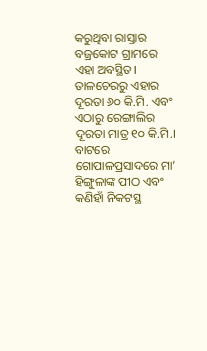କରୁଥିବା ରାସ୍ତାର ବଜ୍ରକୋଟ ଗ୍ରାମରେ ଏହା ଅବସ୍ଥିତ। ତାଳଚେରରୁ ଏହାର ଦୂରତା ୬୦ କି.ମି. ଏବଂ ଏଠାରୁ ରେଙ୍ଗାଲିର ଦୂରତା ମାତ୍ର ୧୦ କି.ମି.। ବାଟରେ ଗୋପାଳପ୍ରସାଦରେ ମା’ ହିଙ୍ଗୁଳାଙ୍କ ପୀଠ ଏବଂ କଣିହାଁ ନିକଟସ୍ଥ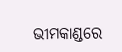ଭୀମକାଣ୍ଡରେ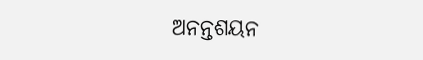ଅନନ୍ତଶୟନ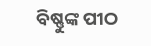ବିଷ୍ଣୁଙ୍କ ପୀଠ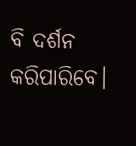ବି ଦର୍ଶନ କରିପାରିବେ।